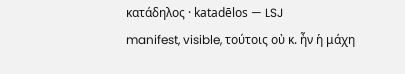κατάδηλος · katadēlos — LSJ
manifest, visible, τούτοις οὐ κ. ἦν ἡ μάχη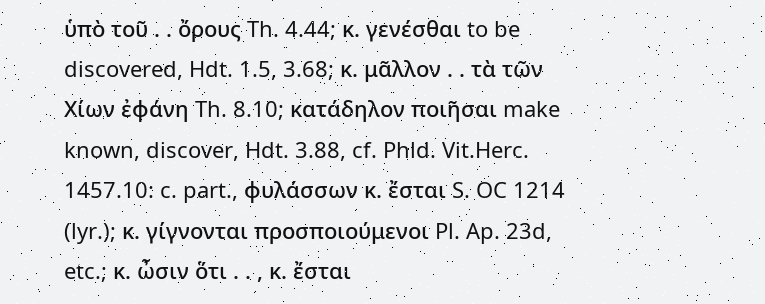ὑπὸ τοῦ . . ὄρους Th. 4.44; κ. γενέσθαι to be discovered, Hdt. 1.5, 3.68; κ. μᾶλλον . . τὰ τῶν Χίων ἐφάνη Th. 8.10; κατάδηλον ποιῆσαι make known, discover, Hdt. 3.88, cf. Phld. Vit.Herc. 1457.10: c. part., φυλάσσων κ. ἔσται S. OC 1214 (lyr.); κ. γίγνονται προσποιούμενοι Pl. Ap. 23d, etc.; κ. ὦσιν ὅτι . . , κ. ἔσται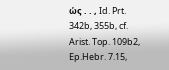ὡς . . , Id. Prt. 342b, 355b, cf. Arist. Top. 109b2, Ep.Hebr. 7.15,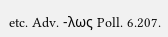etc. Adv. -λως Poll. 6.207.